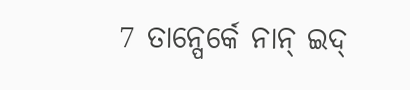7 ତାନ୍ପେର୍କେ ନାନ୍ ଇଦ୍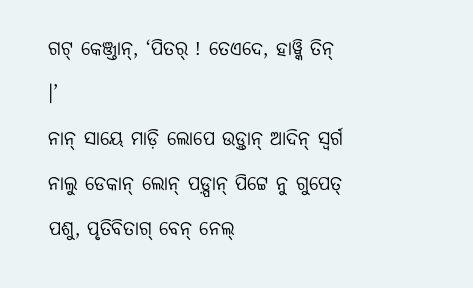ଗଟ୍ କେଞ୍ଜ୍ତାନ୍, ‘ପିତର୍ ! ତେଏଦେ, ହାୱ୍କି ତିନ୍ ।’
ନାନ୍ ସାୟେ ମାଡ଼ି ଲୋପେ ଉଡ଼୍ତାନ୍ ଆଦିନ୍ ସ୍ୱର୍ଗ ନାଲୁ ଡେକାନ୍ ଲୋନ୍ ପଡ଼୍ପାନ୍ ପିଟ୍ଟେ ନୁ ଗୁପେତ୍ ପଶୁ, ପୃତିବିତାଗ୍ ବେନ୍ ନେଲ୍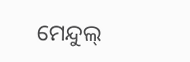ମେନ୍ଦୁଲ୍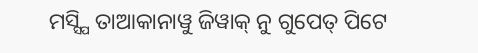ମସ୍ସ୍ପି ତାଆକାନାୱୁ ଜିୱାକ୍ ନୁ ଗୁପେତ୍ ପିଟେ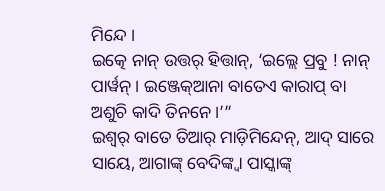ମିନ୍ଦେ ।
ଇତ୍କେ ନାନ୍ ଉତ୍ତର୍ ହିତ୍ତାନ୍, ‘ଇଲ୍ଲେ ପ୍ରବୁ ! ନାନ୍ ପାର୍ୱନ୍ । ଇଞ୍ଜେକ୍ଆନା ବାତେଏ କାରାପ୍ ବା ଅଶୁଚି କାଦି ତିନନେ ।’”
ଇଶ୍ୱର୍ ବାତେ ତିଆର୍ ମାଡ଼ିମିନ୍ଦେନ୍, ଆଦ୍ ସାରେ ସାୟେ, ଆଗାଙ୍କ୍ ବେଦିଙ୍କ୍ବା ପାସ୍କାଙ୍କ୍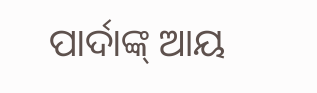ପାର୍ଦାଙ୍କ୍ ଆୟ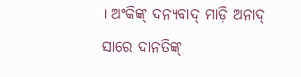। ଅଂକିଙ୍କ୍ ଦନ୍ୟବାଦ୍ ମାଡ଼ି ଅନାଦ୍ ସାରେ ଦାନତିଙ୍କ୍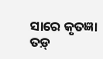ସାରେ କୃତଜ୍ଞା ତଡ଼୍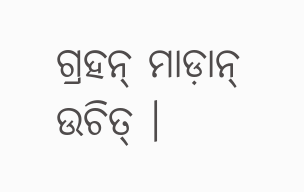ଗ୍ରହନ୍ ମାଡ଼ାନ୍ ଉଚିତ୍ ।